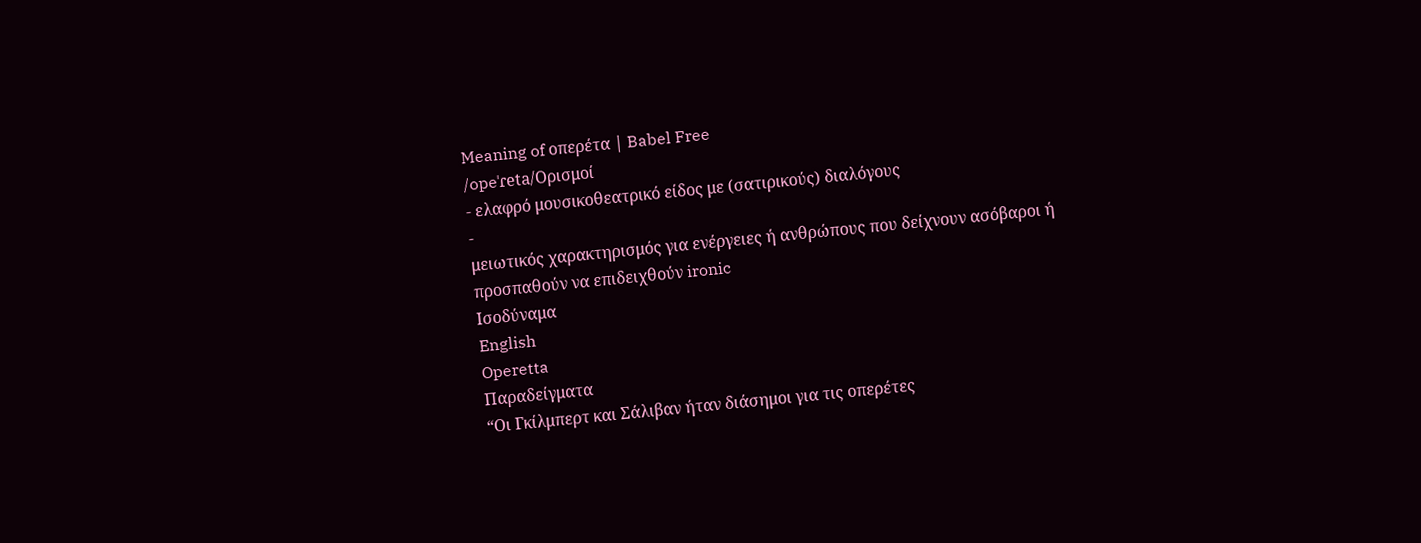Meaning of οπερέτα | Babel Free
/opeˈɾeta/Ορισμοί
- ελαφρό μουσικοθεατρικό είδος με (σατιρικούς) διαλόγους
-
μειωτικός χαρακτηρισμός για ενέργειες ή ανθρώπους που δείχνουν ασόβαροι ή προσπαθούν να επιδειχθούν ironic
Ισοδύναμα
English
Operetta
Παραδείγματα
“Οι Γκίλμπερτ και Σάλιβαν ήταν διάσημοι για τις οπερέτες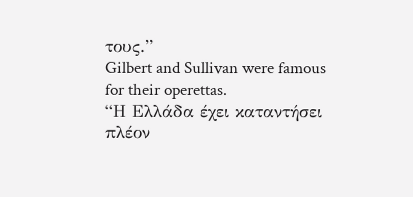τους.”
Gilbert and Sullivan were famous for their operettas.
“Η Ελλάδα έχει καταντήσει πλέον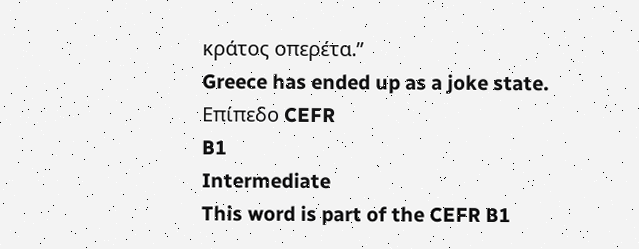κράτος οπερέτα.”
Greece has ended up as a joke state.
Επίπεδο CEFR
B1
Intermediate
This word is part of the CEFR B1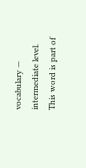vocabulary — intermediate level.
This word is part of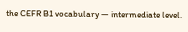the CEFR B1 vocabulary — intermediate level.